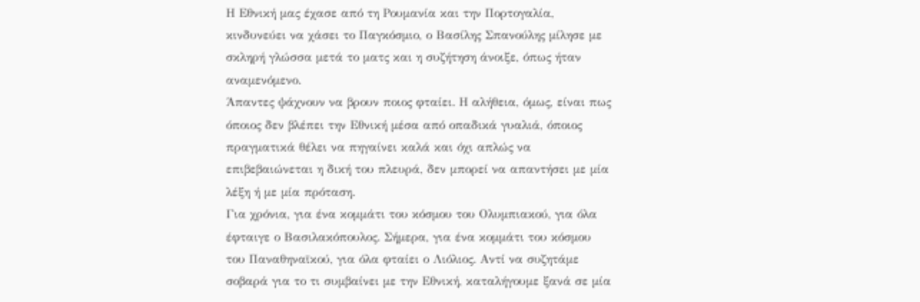Η Εθνική μας έχασε από τη Ρουμανία και την Πορτογαλία, κινδυνεύει να χάσει το Παγκόσμιο, ο Βασίλης Σπανούλης μίλησε με σκληρή γλώσσα μετά το ματς και η συζήτηση άνοιξε, όπως ήταν αναμενόμενο.
Άπαντες ψάχνουν να βρουν ποιος φταίει. Η αλήθεια, όμως, είναι πως όποιος δεν βλέπει την Εθνική μέσα από οπαδικά γυαλιά, όποιος πραγματικά θέλει να πηγαίνει καλά και όχι απλώς να επιβεβαιώνεται η δική του πλευρά, δεν μπορεί να απαντήσει με μία λέξη ή με μία πρόταση.
Για χρόνια, για ένα κομμάτι του κόσμου του Ολυμπιακού, για όλα έφταιγε ο Βασιλακόπουλος. Σήμερα, για ένα κομμάτι του κόσμου του Παναθηναϊκού, για όλα φταίει ο Λιόλιος. Αντί να συζητάμε σοβαρά για το τι συμβαίνει με την Εθνική, καταλήγουμε ξανά σε μία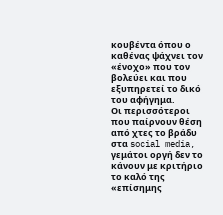κουβέντα όπου ο καθένας ψάχνει τον «ένοχο» που τον βολεύει και που εξυπηρετεί το δικό του αφήγημα.
Οι περισσότεροι που παίρνουν θέση από χτες το βράδυ στα social media, γεμάτοι οργή δεν το κάνουν με κριτήριο το καλό της «επίσημης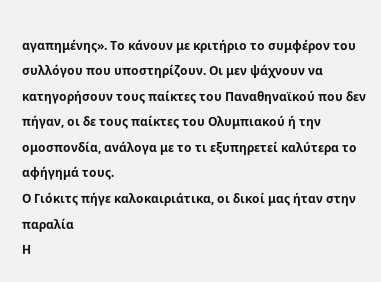αγαπημένης». Το κάνουν με κριτήριο το συμφέρον του συλλόγου που υποστηρίζουν. Οι μεν ψάχνουν να κατηγορήσουν τους παίκτες του Παναθηναϊκού που δεν πήγαν, οι δε τους παίκτες του Ολυμπιακού ή την ομοσπονδία, ανάλογα με το τι εξυπηρετεί καλύτερα το αφήγημά τους.
Ο Γιόκιτς πήγε καλοκαιριάτικα, οι δικοί μας ήταν στην παραλία
Η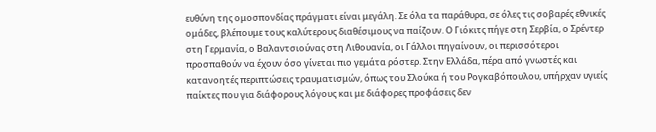ευθύνη της ομοσπονδίας πράγματι είναι μεγάλη. Σε όλα τα παράθυρα, σε όλες τις σοβαρές εθνικές ομάδες, βλέπουμε τους καλύτερους διαθέσιμους να παίζουν. Ο Γιόκιτς πήγε στη Σερβία, ο Σρέντερ στη Γερμανία, ο Βαλαντσιούνας στη Λιθουανία, οι Γάλλοι πηγαίνουν, οι περισσότεροι προσπαθούν να έχουν όσο γίνεται πιο γεμάτα ρόστερ. Στην Ελλάδα, πέρα από γνωστές και κατανοητές περιπτώσεις τραυματισμών, όπως του Σλούκα ή του Ρογκαβόπουλου, υπήρχαν υγιείς παίκτες που για διάφορους λόγους και με διάφορες προφάσεις δεν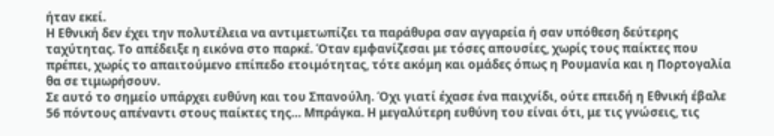ήταν εκεί.
Η Εθνική δεν έχει την πολυτέλεια να αντιμετωπίζει τα παράθυρα σαν αγγαρεία ή σαν υπόθεση δεύτερης ταχύτητας. Το απέδειξε η εικόνα στο παρκέ. Όταν εμφανίζεσαι με τόσες απουσίες, χωρίς τους παίκτες που πρέπει, χωρίς το απαιτούμενο επίπεδο ετοιμότητας, τότε ακόμη και ομάδες όπως η Ρουμανία και η Πορτογαλία θα σε τιμωρήσουν.
Σε αυτό το σημείο υπάρχει ευθύνη και του Σπανούλη. Όχι γιατί έχασε ένα παιχνίδι, ούτε επειδή η Εθνική έβαλε 56 πόντους απέναντι στους παίκτες της… Μπράγκα. Η μεγαλύτερη ευθύνη του είναι ότι, με τις γνώσεις, τις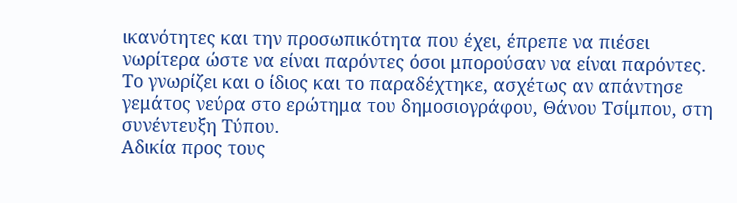ικανότητες και την προσωπικότητα που έχει, έπρεπε να πιέσει νωρίτερα ώστε να είναι παρόντες όσοι μπορούσαν να είναι παρόντες. Το γνωρίζει και ο ίδιος και το παραδέχτηκε, ασχέτως αν απάντησε γεμάτος νεύρα στο ερώτημα του δημοσιογράφου, Θάνου Τσίμπου, στη συνέντευξη Τύπου.
Αδικία προς τους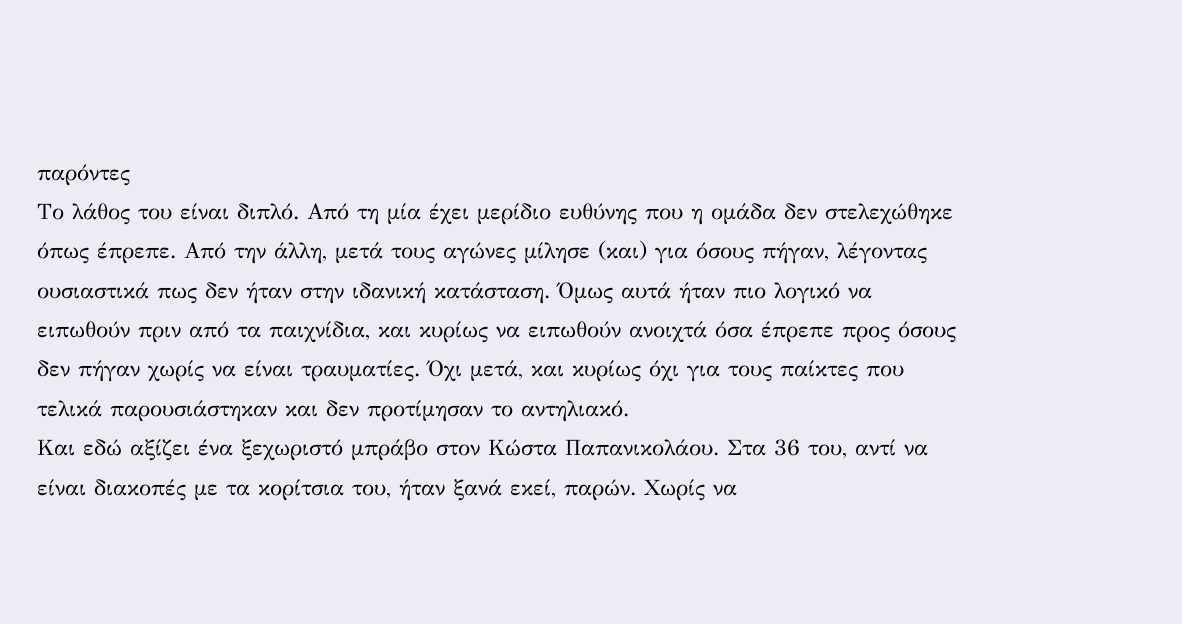παρόντες
Το λάθος του είναι διπλό. Από τη μία έχει μερίδιο ευθύνης που η ομάδα δεν στελεχώθηκε όπως έπρεπε. Από την άλλη, μετά τους αγώνες μίλησε (και) για όσους πήγαν, λέγοντας ουσιαστικά πως δεν ήταν στην ιδανική κατάσταση. Όμως αυτά ήταν πιο λογικό να ειπωθούν πριν από τα παιχνίδια, και κυρίως να ειπωθούν ανοιχτά όσα έπρεπε προς όσους δεν πήγαν χωρίς να είναι τραυματίες. Όχι μετά, και κυρίως όχι για τους παίκτες που τελικά παρουσιάστηκαν και δεν προτίμησαν το αντηλιακό.
Και εδώ αξίζει ένα ξεχωριστό μπράβο στον Κώστα Παπανικολάου. Στα 36 του, αντί να είναι διακοπές με τα κορίτσια του, ήταν ξανά εκεί, παρών. Χωρίς να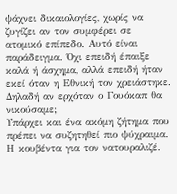ψάχνει δικαιολογίες, χωρίς να ζυγίζει αν τον συμφέρει σε ατομικό επίπεδο. Αυτό είναι παράδειγμα. Όχι επειδή έπαιξε καλά ή άσχημα, αλλά επειδή ήταν εκεί όταν η Εθνική τον χρειάστηκε.
Δηλαδή αν ερχόταν ο Γουόκαπ θα νικούσαμε;
Υπάρχει και ένα ακόμη ζήτημα που πρέπει να συζητηθεί πιο ψύχραιμα. Η κουβέντα για τον νατουραλιζέ.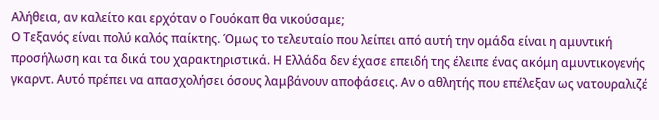Αλήθεια, αν καλείτο και ερχόταν ο Γουόκαπ θα νικούσαμε;
Ο Τεξανός είναι πολύ καλός παίκτης. Όμως το τελευταίο που λείπει από αυτή την ομάδα είναι η αμυντική προσήλωση και τα δικά του χαρακτηριστικά. Η Ελλάδα δεν έχασε επειδή της έλειπε ένας ακόμη αμυντικογενής γκαρντ. Αυτό πρέπει να απασχολήσει όσους λαμβάνουν αποφάσεις. Αν ο αθλητής που επέλεξαν ως νατουραλιζέ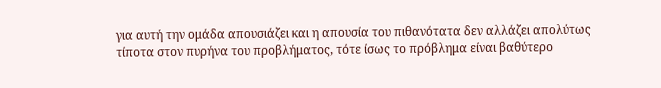για αυτή την ομάδα απουσιάζει και η απουσία του πιθανότατα δεν αλλάζει απολύτως τίποτα στον πυρήνα του προβλήματος, τότε ίσως το πρόβλημα είναι βαθύτερο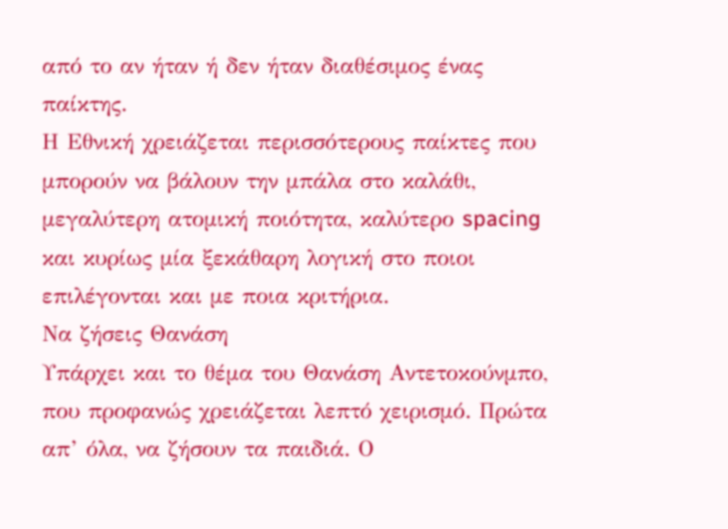από το αν ήταν ή δεν ήταν διαθέσιμος ένας παίκτης.
Η Εθνική χρειάζεται περισσότερους παίκτες που μπορούν να βάλουν την μπάλα στο καλάθι, μεγαλύτερη ατομική ποιότητα, καλύτερο spacing και κυρίως μία ξεκάθαρη λογική στο ποιοι επιλέγονται και με ποια κριτήρια.
Να ζήσεις Θανάση
Υπάρχει και το θέμα του Θανάση Αντετοκούνμπο, που προφανώς χρειάζεται λεπτό χειρισμό. Πρώτα απ’ όλα, να ζήσουν τα παιδιά. Ο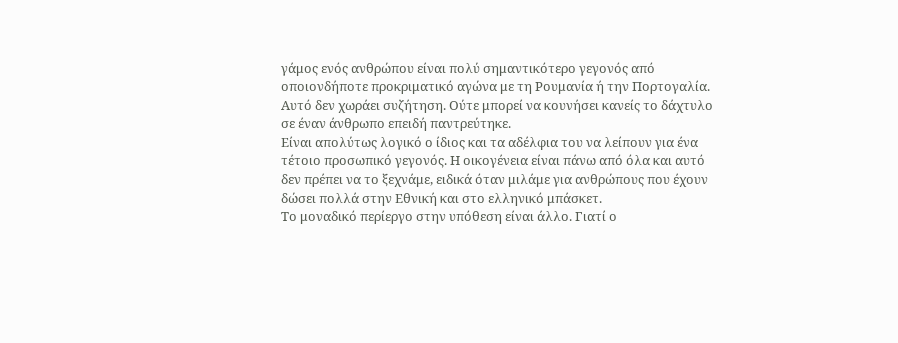γάμος ενός ανθρώπου είναι πολύ σημαντικότερο γεγονός από οποιονδήποτε προκριματικό αγώνα με τη Ρουμανία ή την Πορτογαλία. Αυτό δεν χωράει συζήτηση. Ούτε μπορεί να κουνήσει κανείς το δάχτυλο σε έναν άνθρωπο επειδή παντρεύτηκε.
Είναι απολύτως λογικό ο ίδιος και τα αδέλφια του να λείπουν για ένα τέτοιο προσωπικό γεγονός. Η οικογένεια είναι πάνω από όλα και αυτό δεν πρέπει να το ξεχνάμε, ειδικά όταν μιλάμε για ανθρώπους που έχουν δώσει πολλά στην Εθνική και στο ελληνικό μπάσκετ.
Το μοναδικό περίεργο στην υπόθεση είναι άλλο. Γιατί ο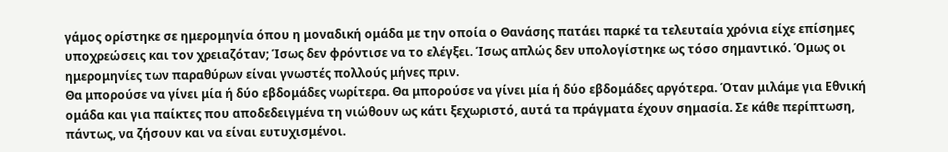γάμος ορίστηκε σε ημερομηνία όπου η μοναδική ομάδα με την οποία ο Θανάσης πατάει παρκέ τα τελευταία χρόνια είχε επίσημες υποχρεώσεις και τον χρειαζόταν; Ίσως δεν φρόντισε να το ελέγξει. Ίσως απλώς δεν υπολογίστηκε ως τόσο σημαντικό. Όμως οι ημερομηνίες των παραθύρων είναι γνωστές πολλούς μήνες πριν.
Θα μπορούσε να γίνει μία ή δύο εβδομάδες νωρίτερα. Θα μπορούσε να γίνει μία ή δύο εβδομάδες αργότερα. Όταν μιλάμε για Εθνική ομάδα και για παίκτες που αποδεδειγμένα τη νιώθουν ως κάτι ξεχωριστό, αυτά τα πράγματα έχουν σημασία. Σε κάθε περίπτωση, πάντως, να ζήσουν και να είναι ευτυχισμένοι.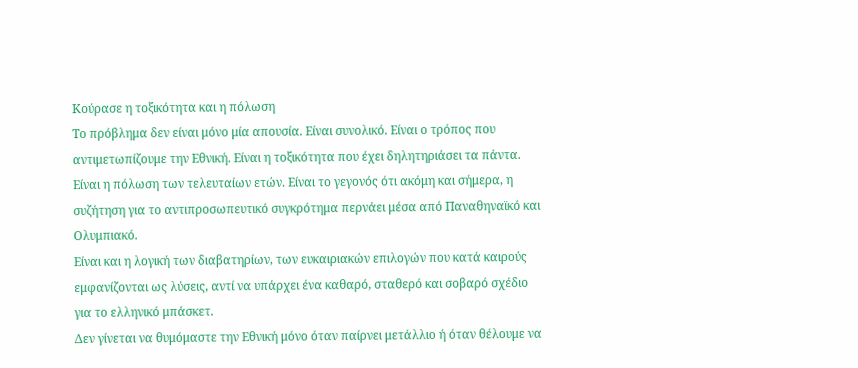Κούρασε η τοξικότητα και η πόλωση
Το πρόβλημα δεν είναι μόνο μία απουσία. Είναι συνολικό. Είναι ο τρόπος που αντιμετωπίζουμε την Εθνική. Είναι η τοξικότητα που έχει δηλητηριάσει τα πάντα. Είναι η πόλωση των τελευταίων ετών. Είναι το γεγονός ότι ακόμη και σήμερα, η συζήτηση για το αντιπροσωπευτικό συγκρότημα περνάει μέσα από Παναθηναϊκό και Ολυμπιακό.
Είναι και η λογική των διαβατηρίων, των ευκαιριακών επιλογών που κατά καιρούς εμφανίζονται ως λύσεις, αντί να υπάρχει ένα καθαρό, σταθερό και σοβαρό σχέδιο για το ελληνικό μπάσκετ.
Δεν γίνεται να θυμόμαστε την Εθνική μόνο όταν παίρνει μετάλλιο ή όταν θέλουμε να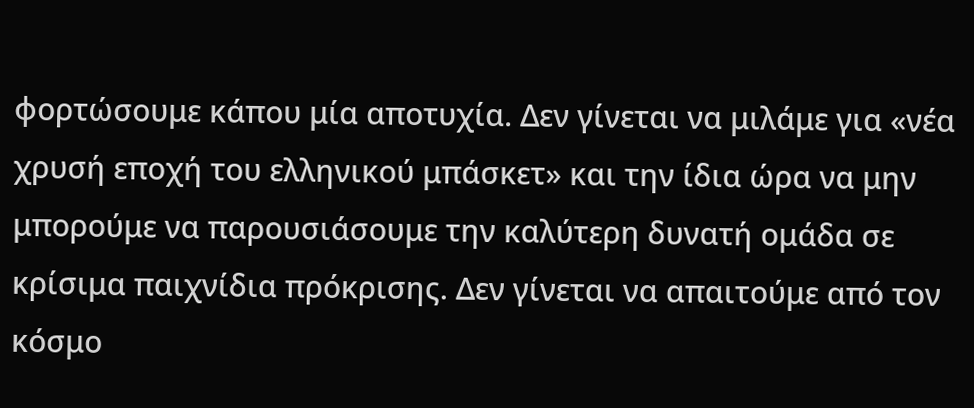φορτώσουμε κάπου μία αποτυχία. Δεν γίνεται να μιλάμε για «νέα χρυσή εποχή του ελληνικού μπάσκετ» και την ίδια ώρα να μην μπορούμε να παρουσιάσουμε την καλύτερη δυνατή ομάδα σε κρίσιμα παιχνίδια πρόκρισης. Δεν γίνεται να απαιτούμε από τον κόσμο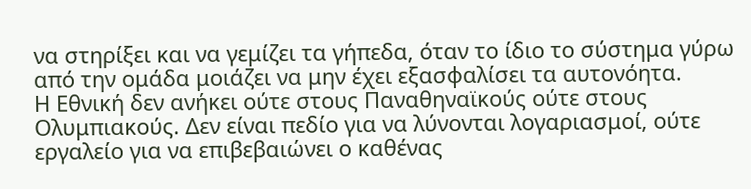να στηρίξει και να γεμίζει τα γήπεδα, όταν το ίδιο το σύστημα γύρω από την ομάδα μοιάζει να μην έχει εξασφαλίσει τα αυτονόητα.
Η Εθνική δεν ανήκει ούτε στους Παναθηναϊκούς ούτε στους Ολυμπιακούς. Δεν είναι πεδίο για να λύνονται λογαριασμοί, ούτε εργαλείο για να επιβεβαιώνει ο καθένας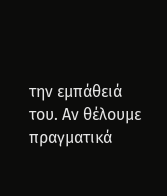την εμπάθειά του. Αν θέλουμε πραγματικά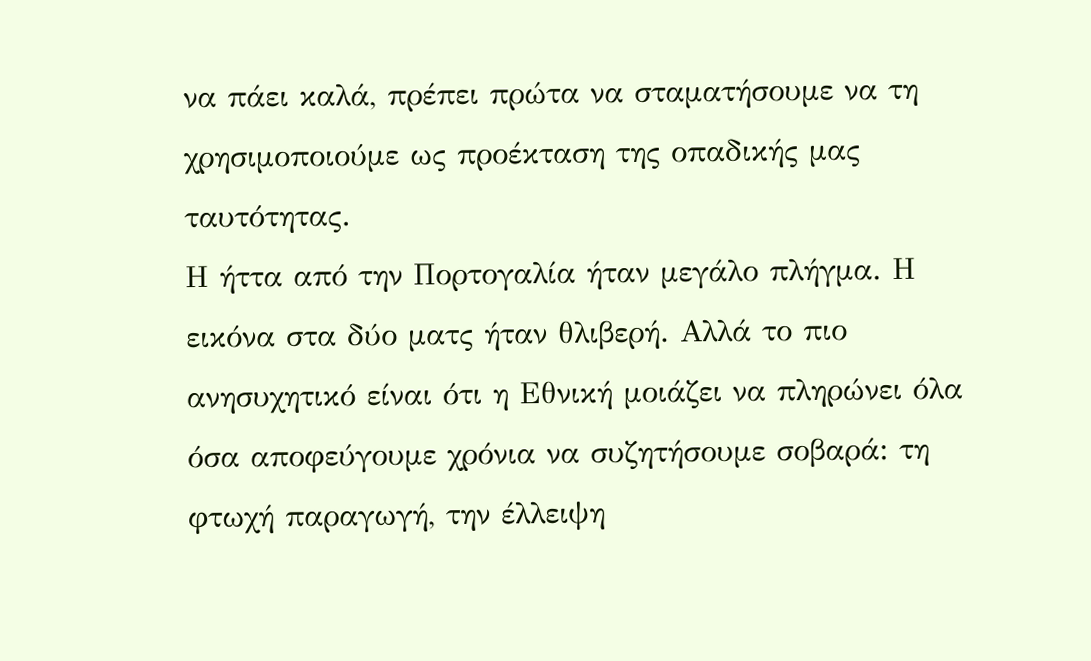να πάει καλά, πρέπει πρώτα να σταματήσουμε να τη χρησιμοποιούμε ως προέκταση της οπαδικής μας ταυτότητας.
Η ήττα από την Πορτογαλία ήταν μεγάλο πλήγμα. Η εικόνα στα δύο ματς ήταν θλιβερή. Αλλά το πιο ανησυχητικό είναι ότι η Εθνική μοιάζει να πληρώνει όλα όσα αποφεύγουμε χρόνια να συζητήσουμε σοβαρά: τη φτωχή παραγωγή, την έλλειψη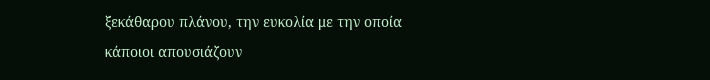ξεκάθαρου πλάνου, την ευκολία με την οποία κάποιοι απουσιάζουν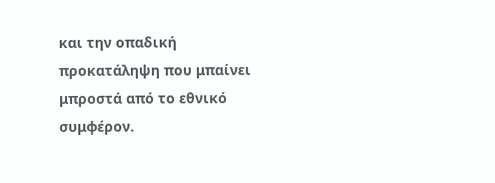και την οπαδική προκατάληψη που μπαίνει μπροστά από το εθνικό συμφέρον.